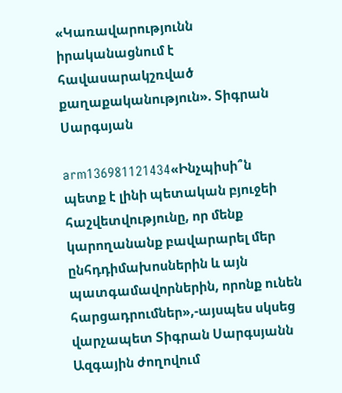«Կառավարությունն իրականացնում է հավասարակշռված քաղաքականություն». Տիգրան Սարգսյան

arm136981121434«Ինչպիսի՞ն պետք է լինի պետական բյուջեի հաշվետվությունը, որ մենք կարողանանք բավարարել մեր ընհդդիմախոսներին և այն պատգամավորներին, որոնք ունեն հարցադրումներ»,-այսպես սկսեց վարչապետ Տիգրան Սարգսյանն Ազգային ժողովում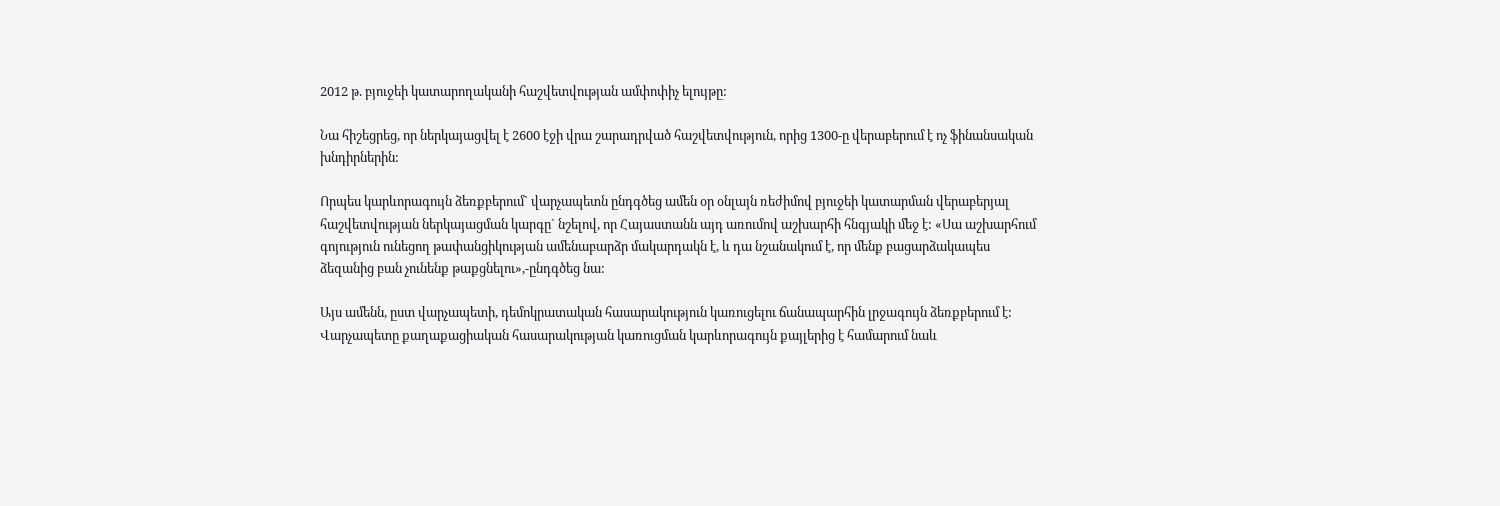2012 թ. բյուջեի կատարողականի հաշվետվության ամփոփիչ ելույթը:

Նա հիշեցրեց, որ ներկայացվել է 2600 էջի վրա շարադրված հաշվետվություն, որից 1300-ը վերաբերում է ոչ ֆինանսական խնդիրներին:

Որպես կարևորագույն ձեռքբերում` վարչապետն ընդգծեց ամեն օր օնլայն ռեժիմով բյուջեի կատարման վերաբերյալ հաշվետվության ներկայացման կարգը` նշելով, որ Հայաստանն այդ առումով աշխարհի հնգյակի մեջ է: «Սա աշխարհում գոյություն ունեցող թափանցիկության ամենաբարձր մակարդակն է, և դա նշանակում է, որ մենք բացարձակապես ձեզանից բան չունենք թաքցնելու»,-ընդգծեց նա:

Այս ամենն, ըստ վարչապետի, դեմոկրատական հասարակություն կառուցելու ճանապարհին լրջագույն ձեռքբերում է: Վարչապետը քաղաքացիական հասարակության կառուցման կարևորագույն քայլերից է համարում նաև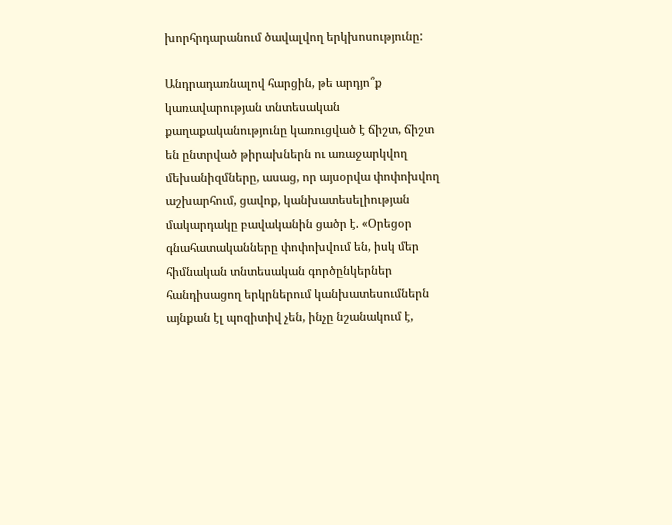խորհրդարանում ծավալվող երկխոսությունը:

Անդրադառնալով հարցին, թե արդյո՞ք կառավարության տնտեսական քաղաքականությունը կառուցված է ճիշտ, ճիշտ են ընտրված թիրախներն ու առաջարկվող մեխանիզմները, ասաց, որ այսօրվա փոփոխվող աշխարհում, ցավոք, կանխատեսելիության մակարդակը բավականին ցածր է. «Օրեցօր գնահատականները փոփոխվում են, իսկ մեր հիմնական տնտեսական գործընկերներ հանդիսացող երկրներում կանխատեսումներն այնքան էլ պոզիտիվ չեն, ինչը նշանակում է,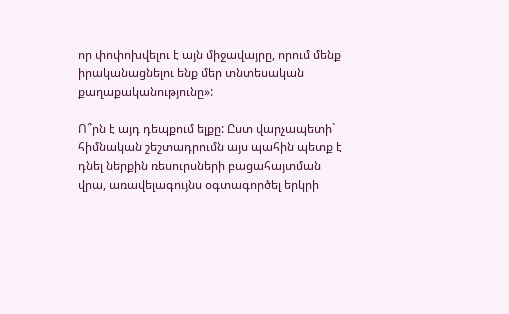որ փոփոխվելու է այն միջավայրը, որում մենք իրականացնելու ենք մեր տնտեսական քաղաքականությունը»:

Ո՞րն է այդ դեպքում ելքը: Ըստ վարչապետի` հիմնական շեշտադրումն այս պահին պետք է դնել ներքին ռեսուրսների բացահայտման վրա, առավելագույնս օգտագործել երկրի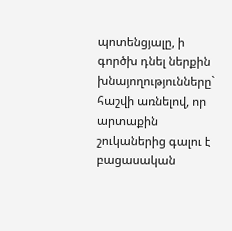պոտենցյալը, ի գործխ դնել ներքին խնայողությունները` հաշվի առնելով, որ արտաքին շուկաներից գալու է բացասական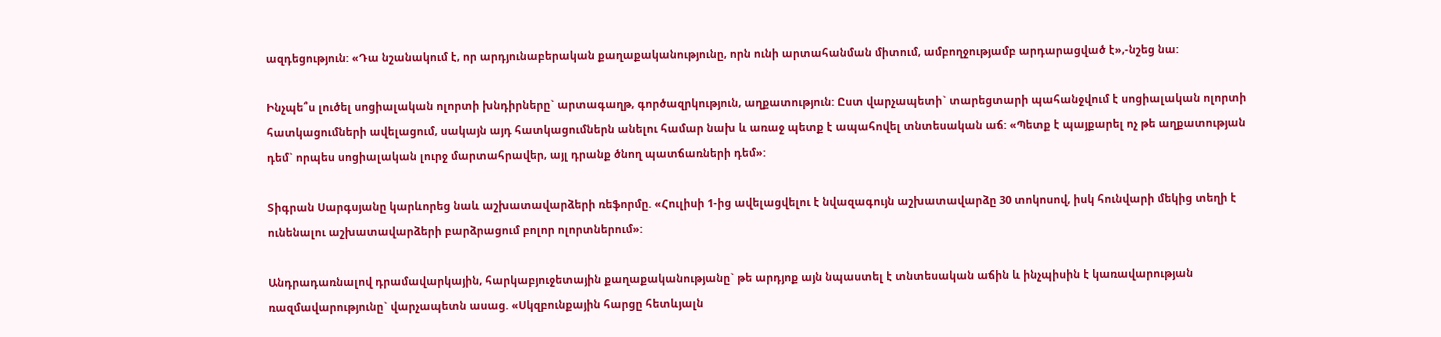ազդեցություն: «Դա նշանակում է, որ արդյունաբերական քաղաքականությունը, որն ունի արտահանման միտում, ամբողջությամբ արդարացված է»,-նշեց նա:

Ինչպե՞ս լուծել սոցիալական ոլորտի խնդիրները` արտագաղթ, գործազրկություն, աղքատություն: Ըստ վարչապետի` տարեցտարի պահանջվում է սոցիալական ոլորտի հատկացումների ավելացում, սակայն այդ հատկացումներն անելու համար նախ և առաջ պետք է ապահովել տնտեսական աճ: «Պետք է պայքարել ոչ թե աղքատության դեմ` որպես սոցիալական լուրջ մարտահրավեր, այլ դրանք ծնող պատճառների դեմ»:

Տիգրան Սարգսյանը կարևորեց նաև աշխատավարձերի ռեֆորմը. «Հուլիսի 1-ից ավելացվելու է նվազագույն աշխատավարձը 30 տոկոսով, իսկ հունվարի մեկից տեղի է ունենալու աշխատավարձերի բարձրացում բոլոր ոլորտներում»:

Անդրադառնալով դրամավարկային, հարկաբյուջետային քաղաքականությանը` թե արդյոք այն նպաստել է տնտեսական աճին և ինչպիսին է կառավարության ռազմավարությունը` վարչապետն ասաց. «Սկզբունքային հարցը հետևյալն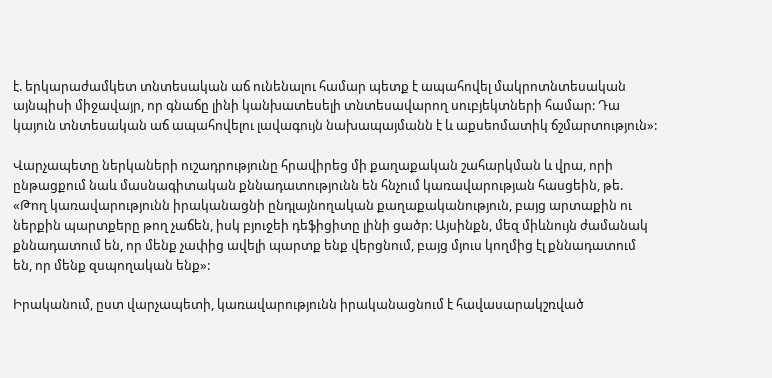է. երկարաժամկետ տնտեսական աճ ունենալու համար պետք է ապահովել մակրոտնտեսական այնպիսի միջավայր, որ գնաճը լինի կանխատեսելի տնտեսավարող սուբյեկտների համար: Դա կայուն տնտեսական աճ ապահովելու լավագույն նախապայմանն է և աքսեոմատիկ ճշմարտություն»:

Վարչապետը ներկաների ուշադրությունը հրավիրեց մի քաղաքական շահարկման և վրա, որի ընթացքում նաև մասնագիտական քննադատությունն են հնչում կառավարության հասցեին, թե. «Թող կառավարությունն իրականացնի ընդլայնողական քաղաքականություն, բայց արտաքին ու ներքին պարտքերը թող չաճեն, իսկ բյուջեի դեֆիցիտը լինի ցածր: Այսինքն, մեզ միևնույն ժամանակ քննադատում են, որ մենք չափից ավելի պարտք ենք վերցնում, բայց մյուս կողմից էլ քննադատում են, որ մենք զսպողական ենք»:

Իրականում, ըստ վարչապետի, կառավարությունն իրականացնում է հավասարակշռված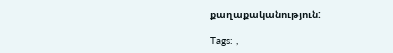քաղաքականություն:

Tags: ,